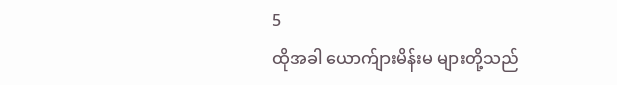5
ထိုအခါ ယောက်ျားမိန်းမ များတို့သည်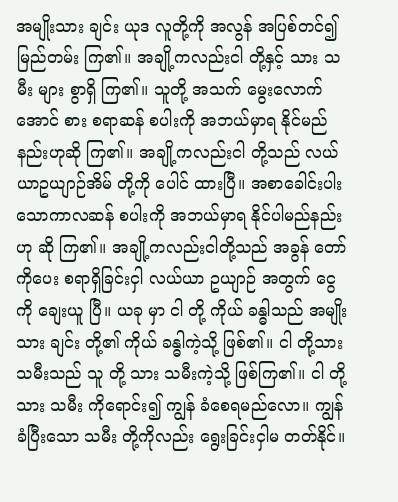အမျိုးသား ချင်း ယုဒ လူတို့ကို အလွန် အပြစ်တင်၍ မြည်တမ်း ကြ၏။ အချို့ကလည်းငါ တို့နှင့် သား သမီး များ စွာရှိ ကြ၏။ သူတို့ အသက် မွေးလောက်အောင် စား စရာဆန် စပါးကို အဘယ်မှာရ နိုင်မည်နည်းဟုဆို ကြ၏။ အချို့ကလည်းငါ တို့သည် လယ်ယာဥယျာဉ်အိမ် တို့ကို ပေါင် ထားပြီ။ အစာခေါင်းပါး သောကာလဆန် စပါးကို အဘယ်မှာရ နိုင်ပါမည်နည်းဟု ဆို ကြ၏။ အချို့ကလည်းငါတို့သည် အခွန် တော်ကိုပေး စရာရှိခြင်းငှါ လယ်ယာ ဥယျာဉ် အတွက် ငွေ ကို ချေးယူ ပြီ။ ယခု မှာ ငါ တို့ ကိုယ် ခန္ဓါသည် အမျိုးသား ချင်း တို့၏ ကိုယ် ခန္ဓါကဲ့သို့ ဖြစ်၏။ ငါ တို့သား သမီးသည် သူ တို့ သား သမီးကဲ့သို့ ဖြစ်ကြ၏။ ငါ တို့ သား သမီး ကိုရောင်း၍ ကျွန် ခံစေရမည်လော။ ကျွန် ခံပြီးသော သမီး တို့ကိုလည်း ရွေးခြင်းငှါမ တတ်နိုင်။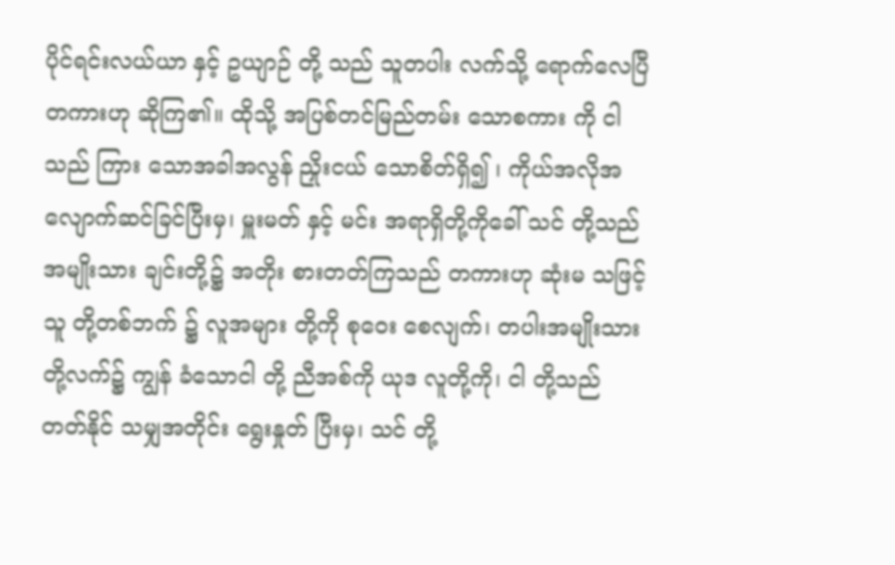ပိုင်ရင်းလယ်ယာ နှင့် ဥယျာဉ် တို့ သည် သူတပါး လက်သို့ ရောက်လေပြီတကားဟု ဆိုကြ၏။ ထိုသို့ အပြစ်တင်မြည်တမ်း သောစကား ကို ငါသည် ကြား သောအခါအလွန် ညှိုးငယ် သောစိတ်ရှိ၍ ၊ ကိုယ်အလိုအလျောက်ဆင်ခြင်ပြီးမှ၊ မှူးမတ် နှင့် မင်း အရာရှိတို့ကိုခေါ် သင် တို့သည် အမျိုးသား ချင်းတို့၌ အတိုး စားတတ်ကြသည် တကားဟု ဆုံးမ သဖြင့်သူ တို့တစ်ဘက် ၌ လူအများ တို့ကို စုဝေး စေလျက်၊ တပါးအမျိုးသား တို့လက်၌ ကျွန် ခံသောငါ တို့ ညီအစ်ကို ယုဒ လူတို့ကို၊ ငါ တို့သည် တတ်နိုင် သမျှအတိုင်း ရွေးနှုတ် ပြီးမှ၊ သင် တို့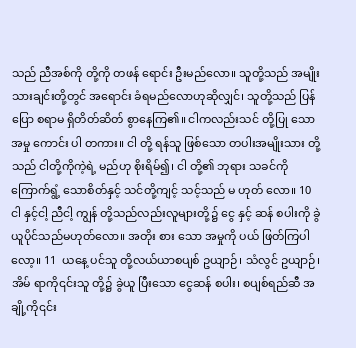သည် ညီအစ်ကို တို့ကို တဖန် ရောင်း ဦးမည်လော။ သူတို့သည် အမျိုးသားချင်းတို့တွင် အရောင်း ခံရမည်လောဟုဆိုလျှင်၊ သူတို့သည် ပြန်ပြော စရာမ ရှိတိတ်ဆိတ် စွာနေကြ၏။ ငါကလည်းသင် တို့ပြု သော အမှု ကောင်း ပါ တကား။ ငါ တို့ ရန်သူ ဖြစ်သော တပါးအမျိုးသား တို့သည် ငါတို့ကိုကဲ့ရဲ့ မည်ဟု စိုးရိမ်၍၊ ငါ တို့၏ ဘုရား သခင်ကို ကြောက်ရွံ့ သောစိတ်နှင့် သင်တို့ကျင့် သင့်သည် မ ဟုတ် လော။ 10  ငါ နှင့်ငါ့ ညီငါ့ ကျွန် တို့သည်လည်းလူများတို့၌ ငွေ နှင့် ဆန် စပါးကို ခွဲယူပိုင်သည်မဟုတ်လော။ အတိုး စား သော အမှုကို ပယ် ဖြတ်ကြပါလော့။ 11  ယနေ့ ပင်သူ တို့လယ်ယာစပျစ် ဥယျာဉ်၊ သံလွင် ဥယျာဉ်၊ အိမ် ရာကို၎င်းသူ တို့၌ ခွဲယူ ပြီးသော ငွေဆန် စပါး၊ စပျစ်ရည်ဆီ အချို့ကို၎င်း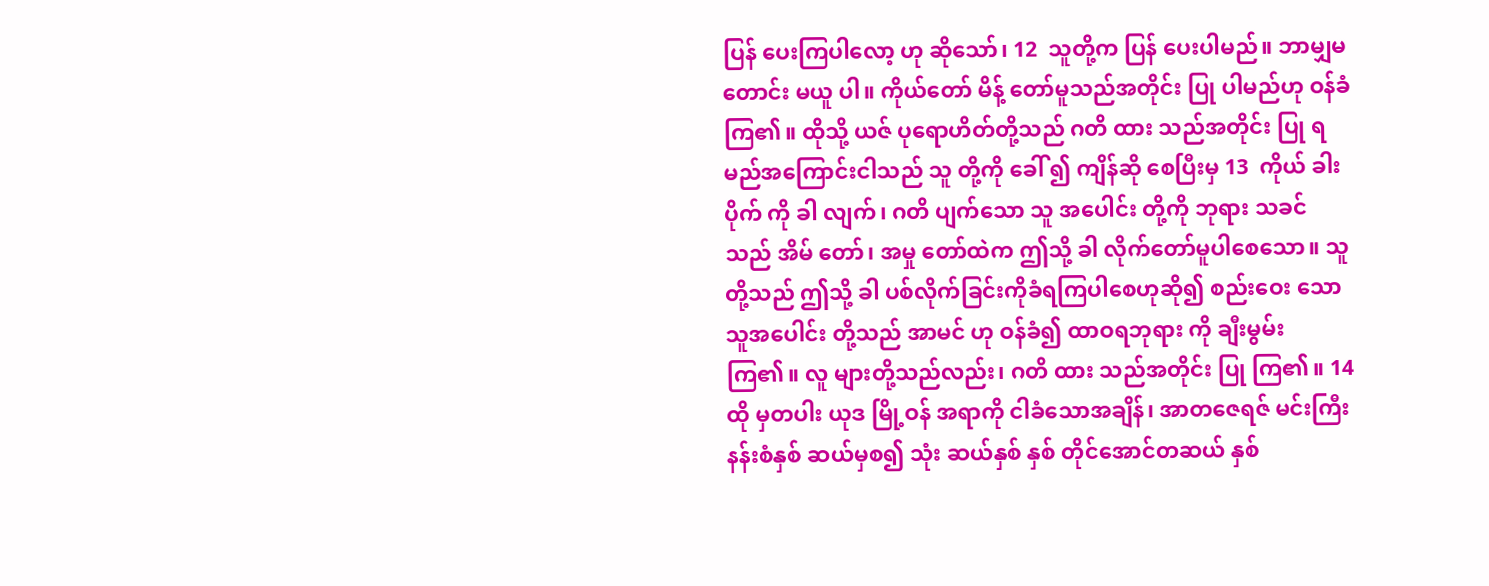ပြန် ပေးကြပါလော့ ဟု ဆိုသော်၊ 12  သူတို့က ပြန် ပေးပါမည်။ ဘာမျှမ တောင်း မယူ ပါ။ ကိုယ်တော် မိန့် တော်မူသည်အတိုင်း ပြု ပါမည်ဟု ဝန်ခံ ကြ၏။ ထိုသို့ ယဇ် ပုရောဟိတ်တို့သည် ဂတိ ထား သည်အတိုင်း ပြု ရမည်အကြောင်းငါသည် သူ တို့ကို ခေါ် ၍ ကျိန်ဆို စေပြီးမှ 13  ကိုယ် ခါးပိုက် ကို ခါ လျက်၊ ဂတိ ပျက်သော သူ အပေါင်း တို့ကို ဘုရား သခင်သည် အိမ် တော်၊ အမှု တော်ထဲက ဤသို့ ခါ လိုက်တော်မူပါစေသော။ သူတို့သည် ဤသို့ ခါ ပစ်လိုက်ခြင်းကိုခံရကြပါစေဟုဆို၍ စည်းဝေး သောသူအပေါင်း တို့သည် အာမင် ဟု ဝန်ခံ၍ ထာဝရဘုရား ကို ချီးမွမ်း ကြ၏။ လူ များတို့သည်လည်း၊ ဂတိ ထား သည်အတိုင်း ပြု ကြ၏။ 14  ထို မှတပါး ယုဒ မြို့ဝန် အရာကို ငါခံသောအချိန်၊ အာတဇေရဇ် မင်းကြီး နန်းစံနှစ် ဆယ်မှစ၍ သုံး ဆယ်နှစ် နှစ် တိုင်အောင်တဆယ် နှစ်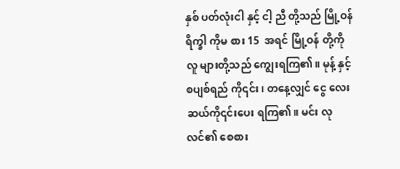နှစ် ပတ်လုံးငါ နှင့် ငါ့ ညီ တို့သည် မြို့ဝန် ရိက္ခါ ကိုမ စား 15  အရင် မြို့ဝန် တို့ကို လူ များတို့သည် ကျွေးရကြ၏။ မုန့် နှင့် စပျစ်ရည် ကို၎င်း၊ တနေ့လျှင် ငွေ လေး ဆယ်ကို၎င်းပေး ရကြ၏။ မင်း လုလင်၏ စေစား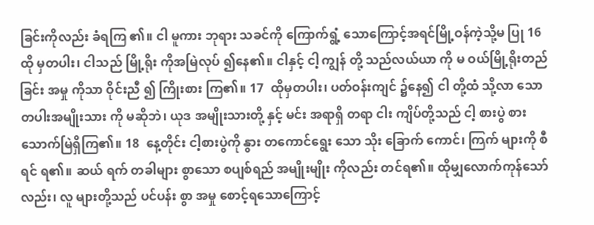ခြင်းကိုလည်း ခံရကြ ၏။ ငါ မူကား ဘုရား သခင်ကို ကြောက်ရွံ့ သောကြောင့်အရင်မြို့ဝန်ကဲ့သို့မ ပြု 16  ထို မှတပါး၊ ငါသည် မြို့ရိုး ကိုအမြဲလုပ် ၍နေ၏။ ငါနှင့် ငါ့ ကျွန် တို့ သည်လယ်ယာ ကို မ ဝယ်မြို့ရိုးတည်ခြင်း အမှု ကိုသာ ဝိုင်းညီ ၍ ကြိုးစား ကြ၏။ 17  ထိုမှတပါး၊ ပတ်ဝန်းကျင် ၌နေ၍ ငါ တို့ထံ သို့လာ သောတပါးအမျိုးသား ကို မဆိုဘဲ၊ ယုဒ အမျိုးသားတို့ နှင့် မင်း အရာရှိ တရာ ငါး ကျိပ်တို့သည် ငါ့ စားပွဲ စားသောက်မြဲရှိကြ၏။ 18  နေ့တိုင်း ငါ့စားပွဲကို နွား တကောင်ရွေး သော သိုး ခြောက် ကောင်၊ ကြက် များကို စီရင် ရ၏။ ဆယ် ရက် တခါများ စွာသော စပျစ်ရည် အမျိုးမျိုး ကိုလည်း တင်ရ၏။ ထိုမျှလောက်ကုန်သော်လည်း၊ လူ များတို့သည် ပင်ပန်း စွာ အမှု စောင့်ရသောကြောင့်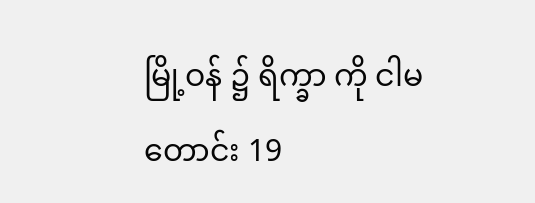မြို့ဝန် ၌ ရိက္ခာ ကို ငါမ တောင်း 19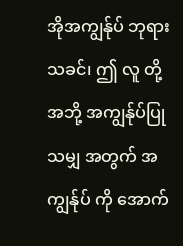အိုအကျွန်ုပ် ဘုရား သခင်၊ ဤ လူ တို့အဘို့ အကျွန်ုပ်ပြု သမျှ အတွက် အကျွန်ုပ် ကို အောက်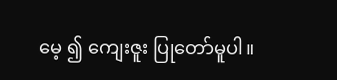မေ့ ၍ ကျေးဇူး ပြုတော်မူပါ။